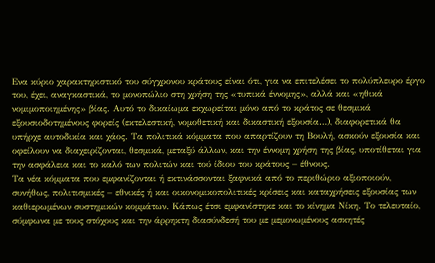Ενα κύριο χαρακτηριστικό του σύγχρονου κράτους είναι ότι, για να επιτελέσει το πολύπλευρο έργο του, έχει, αναγκαστικά, το μονοπώλιο στη χρήση της «τυπικά έννομης», αλλά και «ηθικά νομιμοποιημένης» βίας. Αυτό το δικαίωμα εκχωρείται μόνο από το κράτος σε θεσμικά εξουσιοδοτημένους φορείς (εκτελεστική, νομοθετική και δικαστική εξουσία…), διαφορετικά θα υπήρχε αυτοδικία και χάος. Τα πολιτικά κόμματα που απαρτίζουν τη Βουλή, ασκούν εξουσία και οφείλουν να διαχειρίζονται, θεσμικά, μεταξύ άλλων, και την έννομη χρήση της βίας, υποτίθεται για την ασφάλεια και το καλό των πολιτών και τού ίδιου του κράτους – έθνους.
Τα νέα κόμματα που εμφανίζονται ή εκτινάσσονται ξαφνικά από το περιθώριο αξιοποιούν, συνήθως, πολιτισμικές – εθνικές ή και οικονομικοπολιτικές κρίσεις και καταχρήσεις εξουσίας των καθιερωμένων συστημικών κομμάτων. Κάπως έτσι εμφανίστηκε και το κίνημα Νίκη. Το τελευταίο, σύμφωνα με τους στόχους και την άρρηκτη διασύνδεσή του με μεμονωμένους ασκητές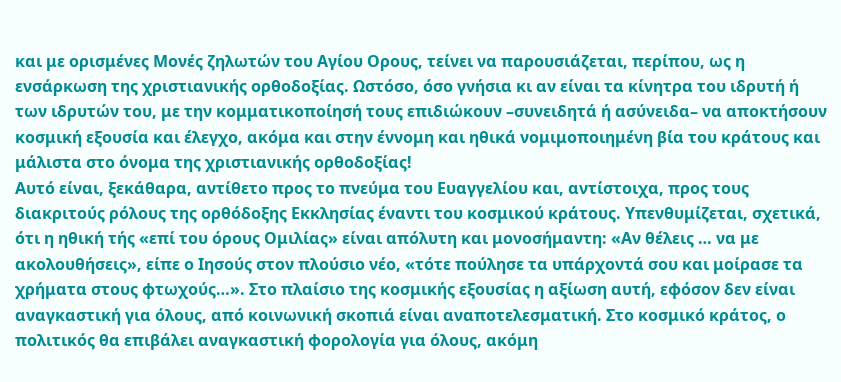και με ορισμένες Μονές ζηλωτών του Αγίου Ορους, τείνει να παρουσιάζεται, περίπου, ως η ενσάρκωση της χριστιανικής ορθοδοξίας. Ωστόσο, όσο γνήσια κι αν είναι τα κίνητρα του ιδρυτή ή των ιδρυτών του, με την κομματικοποίησή τους επιδιώκουν –συνειδητά ή ασύνειδα– να αποκτήσουν κοσμική εξουσία και έλεγχο, ακόμα και στην έννομη και ηθικά νομιμοποιημένη βία του κράτους και μάλιστα στο όνομα της χριστιανικής ορθοδοξίας!
Αυτό είναι, ξεκάθαρα, αντίθετο προς το πνεύμα του Ευαγγελίου και, αντίστοιχα, προς τους διακριτούς ρόλους της ορθόδοξης Εκκλησίας έναντι του κοσμικού κράτους. Υπενθυμίζεται, σχετικά, ότι η ηθική τής «επί του όρους Ομιλίας» είναι απόλυτη και μονοσήμαντη: «Αν θέλεις … να με ακολουθήσεις», είπε ο Ιησούς στον πλούσιο νέο, «τότε πούλησε τα υπάρχοντά σου και μοίρασε τα χρήματα στους φτωχούς…». Στο πλαίσιο της κοσμικής εξουσίας η αξίωση αυτή, εφόσον δεν είναι αναγκαστική για όλους, από κοινωνική σκοπιά είναι αναποτελεσματική. Στο κοσμικό κράτος, ο πολιτικός θα επιβάλει αναγκαστική φορολογία για όλους, ακόμη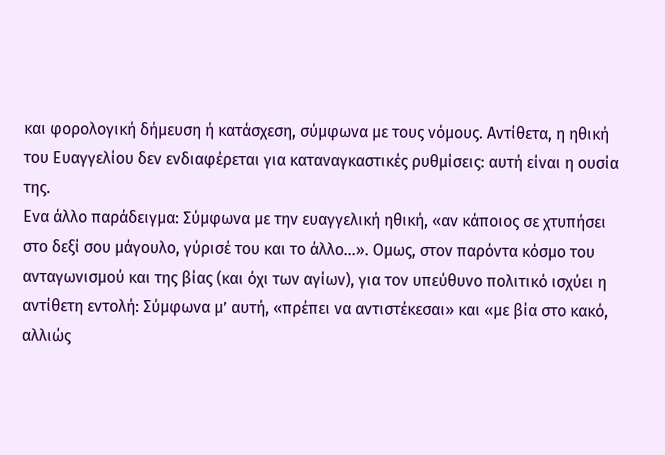και φορολογική δήμευση ή κατάσχεση, σύμφωνα με τους νόμους. Αντίθετα, η ηθική του Ευαγγελίου δεν ενδιαφέρεται για καταναγκαστικές ρυθμίσεις: αυτή είναι η ουσία της.
Ενα άλλο παράδειγμα: Σύμφωνα με την ευαγγελική ηθική, «αν κάποιος σε χτυπήσει στο δεξί σου μάγουλο, γύρισέ του και το άλλο…». Ομως, στον παρόντα κόσμο του ανταγωνισμού και της βίας (και όχι των αγίων), για τον υπεύθυνο πολιτικό ισχύει η αντίθετη εντολή: Σύμφωνα μ’ αυτή, «πρέπει να αντιστέκεσαι» και «με βία στο κακό, αλλιώς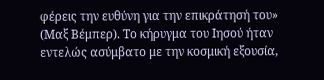φέρεις την ευθύνη για την επικράτησή του» (Μαξ Βέμπερ). Το κήρυγμα του Ιησού ήταν εντελώς ασύμβατο με την κοσμική εξουσία,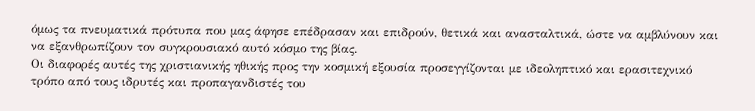όμως τα πνευματικά πρότυπα που μας άφησε επέδρασαν και επιδρούν, θετικά και ανασταλτικά, ώστε να αμβλύνουν και να εξανθρωπίζουν τον συγκρουσιακό αυτό κόσμο της βίας.
Οι διαφορές αυτές της χριστιανικής ηθικής προς την κοσμική εξουσία προσεγγίζονται με ιδεοληπτικό και ερασιτεχνικό τρόπο από τους ιδρυτές και προπαγανδιστές του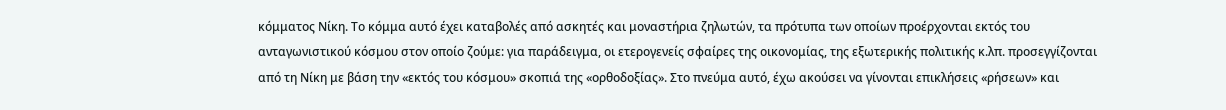κόμματος Νίκη. Το κόμμα αυτό έχει καταβολές από ασκητές και μοναστήρια ζηλωτών, τα πρότυπα των οποίων προέρχονται εκτός του ανταγωνιστικού κόσμου στον οποίο ζούμε: για παράδειγμα, οι ετερογενείς σφαίρες της οικονομίας, της εξωτερικής πολιτικής κ.λπ. προσεγγίζονται από τη Νίκη με βάση την «εκτός του κόσμου» σκοπιά της «ορθοδοξίας». Στο πνεύμα αυτό, έχω ακούσει να γίνονται επικλήσεις «ρήσεων» και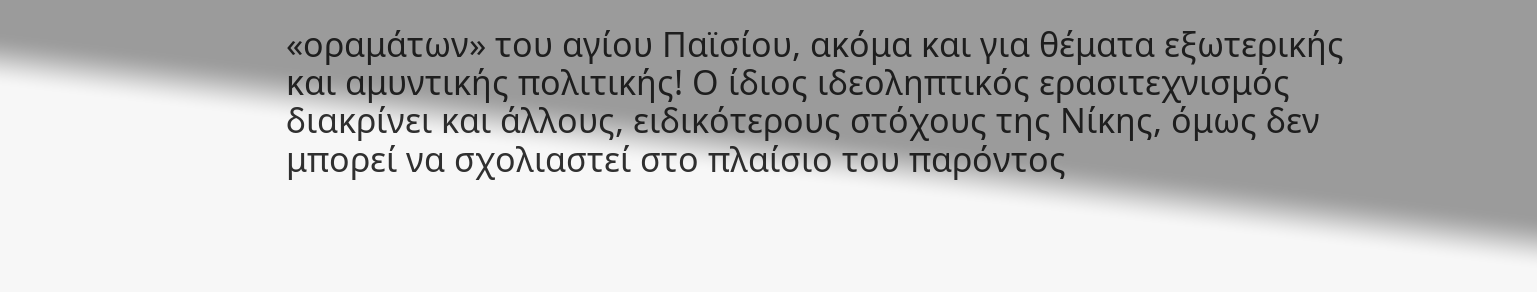«οραμάτων» του αγίου Παϊσίου, ακόμα και για θέματα εξωτερικής και αμυντικής πολιτικής! Ο ίδιος ιδεοληπτικός ερασιτεχνισμός διακρίνει και άλλους, ειδικότερους στόχους της Νίκης, όμως δεν μπορεί να σχολιαστεί στο πλαίσιο του παρόντος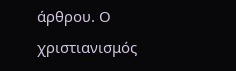άρθρου. Ο χριστιανισμός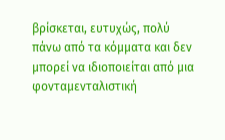βρίσκεται, ευτυχώς, πολύ πάνω από τα κόμματα και δεν μπορεί να ιδιοποιείται από μια φονταμενταλιστική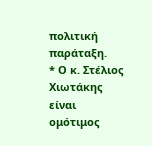πολιτική παράταξη.
* Ο κ. Στέλιος Χιωτάκης είναι ομότιμος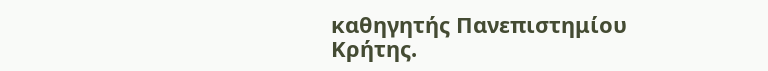καθηγητής Πανεπιστημίου Κρήτης.